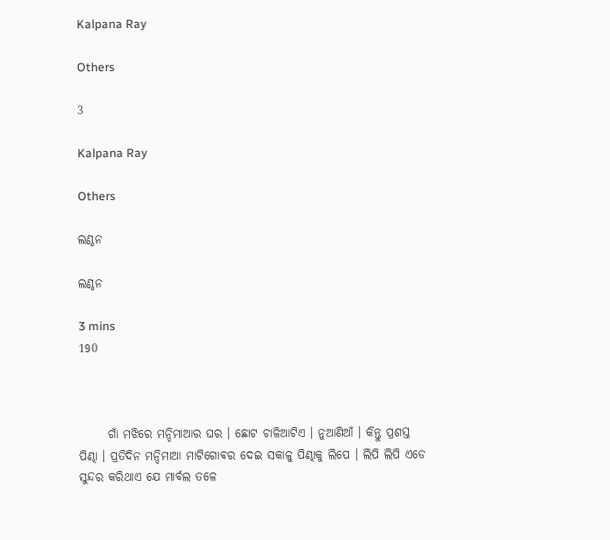Kalpana Ray

Others

3

Kalpana Ray

Others

ଲଣ୍ଠନ

ଲଣ୍ଠନ

3 mins
190



      ଗାଁ ମଝିରେ ମନ୍ଦିମାଆର ଘର । ଛୋଟ ଚାଳିଆଟିଏ । ନୁଆଣିଆଁ । କିନ୍ତୁ ପ୍ରଶସ୍ତ ପିଣ୍ଢା । ପ୍ରତିଦିନ ମନ୍ଦିମାଆ ମାଟିଗୋଵର ଦେଇ ସକାଳୁ ପିଣ୍ଢାକୁ ଲିପେ । ଲିପି ଲିପି ଏଡେ ସୁନ୍ଦର କରିଥାଏ ଯେ ମାର୍ବଲ ତଳେ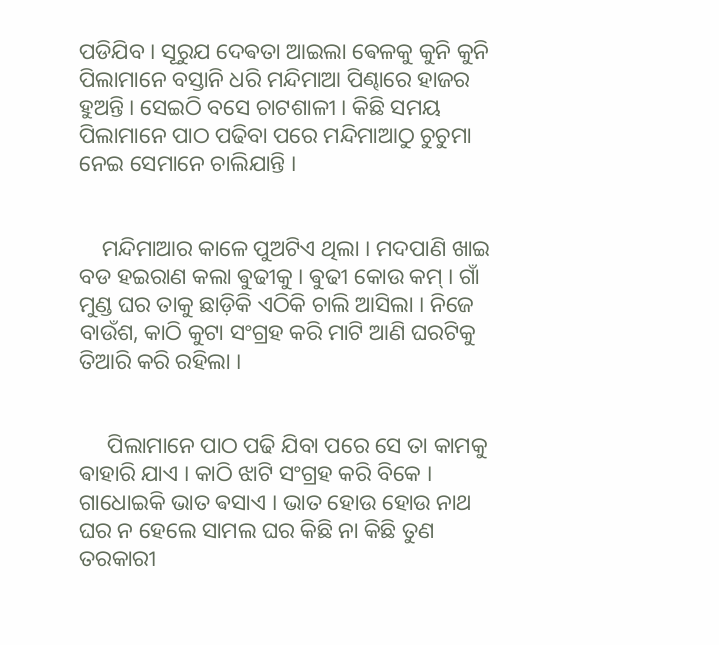ପଡିଯିବ । ସୂରୁଯ ଦେଵତା ଆଇଲା ଵେଳକୁ କୁନି କୁନି ପିଲାମାନେ ବସ୍ତାନି ଧରି ମନ୍ଦିମାଆ ପିଣ୍ଢାରେ ହାଜର ହୁଅନ୍ତି । ସେଇଠି ବସେ ଚାଟଶାଳୀ । କିଛି ସମୟ ପିଲାମାନେ ପାଠ ପଢିବା ପରେ ମନ୍ଦିମାଆଠୁ ଚୁଚୁମା ନେଇ ସେମାନେ ଚାଲିଯାନ୍ତି ।


    ମନ୍ଦିମାଆର କାଳେ ପୁଅଟିଏ ଥିଲା । ମଦପାଣି ଖାଇ ବଡ ହଇରାଣ କଲା ଵୁଢୀକୁ । ଵୁଢୀ କୋଉ କମ୍ । ଗାଁ ମୁଣ୍ଡ ଘର ତାକୁ ଛାଡ଼ିକି ଏଠିକି ଚାଲି ଆସିଲା । ନିଜେ ବାଉଁଶ, କାଠି କୁଟା ସଂଗ୍ରହ କରି ମାଟି ଆଣି ଘରଟିକୁ ତିଆରି କରି ରହିଲା ।


     ପିଲାମାନେ ପାଠ ପଢି ଯିବା ପରେ ସେ ତା କାମକୁ ଵାହାରି ଯାଏ । କାଠି ଝାଟି ସଂଗ୍ରହ କରି ବିକେ । ଗାଧୋଇକି ଭାତ ଵସାଏ । ଭାତ ହୋଉ ହୋଉ ନାଥ ଘର ନ ହେଲେ ସାମଲ ଘର କିଛି ନା କିଛି ତୁଣ ତରକାରୀ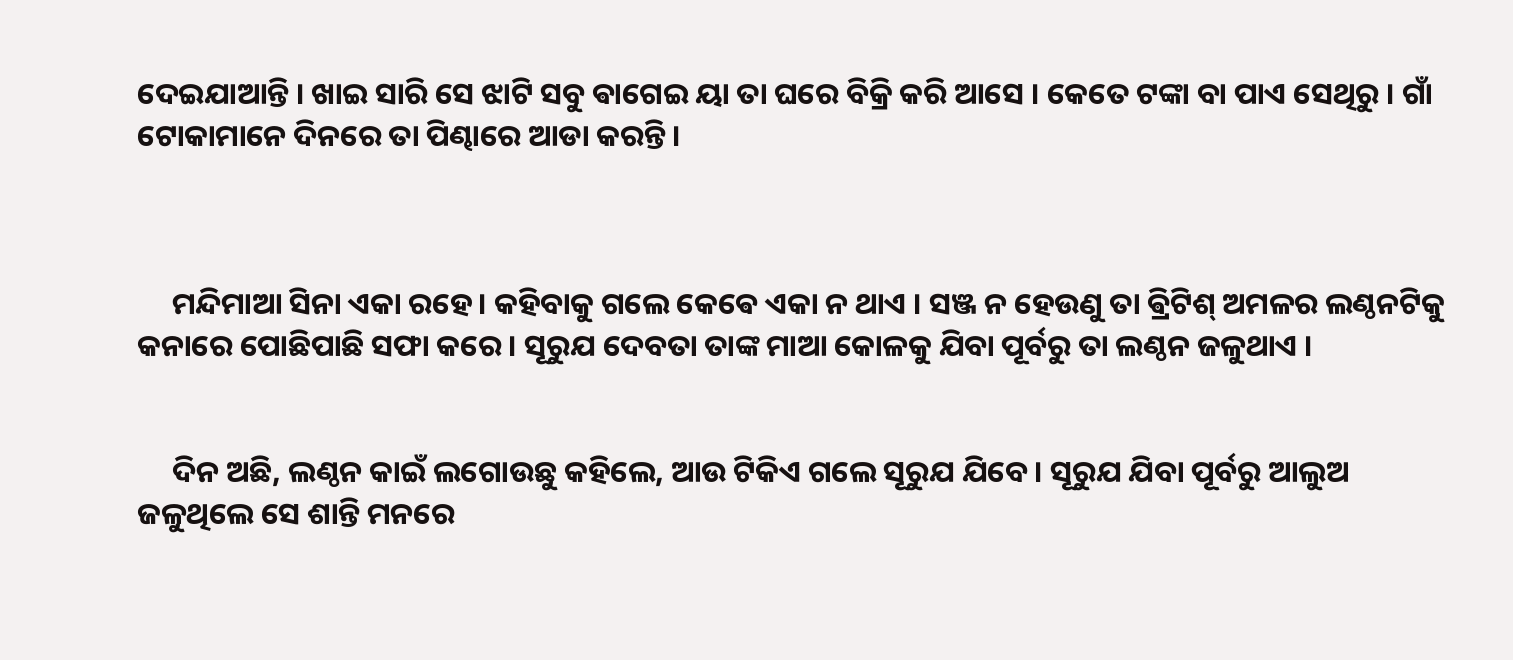ଦେଇଯାଆନ୍ତି । ଖାଇ ସାରି ସେ ଝାଟି ସବୁ ଵାଗେଇ ୟା ତା ଘରେ ବିକ୍ରି କରି ଆସେ । କେତେ ଟଙ୍କା ବା ପାଏ ସେଥିରୁ । ଗାଁ ଟୋକାମାନେ ଦିନରେ ତା ପିଣ୍ଢାରେ ଆଡା କରନ୍ତି ।



     ମନ୍ଦିମାଆ ସିନା ଏକା ରହେ। କହିବାକୁ ଗଲେ କେଵେ ଏକା ନ ଥାଏ । ସଞ୍ଜ ନ ହେଉଣୁ ତା ଵ୍ରିଟିଶ୍ ଅମଳର ଲଣ୍ଠନଟିକୁ କନାରେ ପୋଛିପାଛି ସଫା କରେ । ସୂରୁଯ ଦେବତା ତାଙ୍କ ମାଆ କୋଳକୁ ଯିବା ପୂର୍ବରୁ ତା ଲଣ୍ଠନ ଜଳୁଥାଏ ।


     ଦିନ ଅଛି, ଲଣ୍ଠନ କାଇଁ ଲଗୋଉଛୁ କହିଲେ, ଆଉ ଟିକିଏ ଗଲେ ସୂରୁଯ ଯିବେ । ସୂରୁଯ ଯିବା ପୂର୍ବରୁ ଆଲୁଅ ଜଳୁଥିଲେ ସେ ଶାନ୍ତି ମନରେ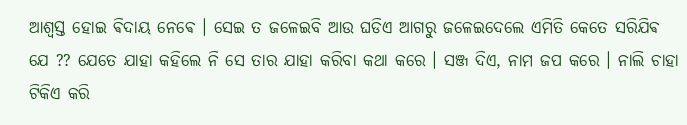ଆଶ୍ବସ୍ତ ହୋଇ ଵିଦାୟ ନେଵେ । ସେଇ ତ ଜଳେଇବି ଆଉ ଘଡିଏ ଆଗରୁ ଜଳେଇଦେଲେ ଏମିତି କେତେ ସରିଯିଵ ଯେ ?? ଯେତେ ଯାହା କହିଲେ ନି ସେ ତାର ଯାହା କରିବା କଥା କରେ । ସଞ୍ଜ ଦିଏ, ନାମ ଜପ କରେ । ନାଲି ଚାହା ଟିକିଏ କରି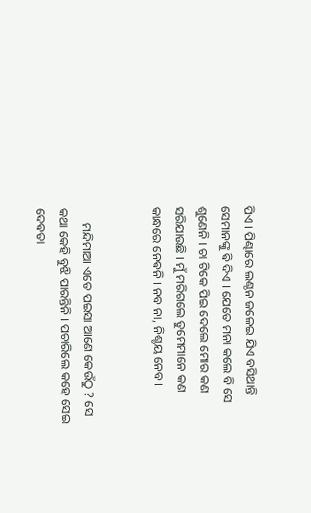ପିଏ । ପିଣ୍ଢାରେ ଲଣ୍ଠନ ଜଳେଇ ଯିଏ ବସିଥାନ୍ତି ସେମାନଙ୍କୁ ଵି ଦିଏ । ଯେତେ ମନା କଲେ ବି ସେ ଶୁଣେନି । ଚା ଟିକେ ପିଇ ଦେଲେ ମୋର କଣ ସରିଯାଉଛି । ମୁଁ ମରିଗଲେ ତୁମେମାନେ କଣ କାନ୍ଧରେ ନେଵନି । ନବ ନା, ନିଶ୍ଚୟ ନେବ।


     ମନ୍ଦିମାଆ ଏତେ ପଇସା ଆଣେ କେଉଁଠୁ ? ସେ କଥା କେହି ବୁଝି ପାରନ୍ତିନି । ପଚାରିଲେ କହେ ସେଇ ଦେଵତା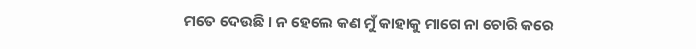ମତେ ଦେଉଛି । ନ ହେଲେ କଣ ମୁଁ କାହାକୁ ମାଗେ ନା ଚୋରି କରେ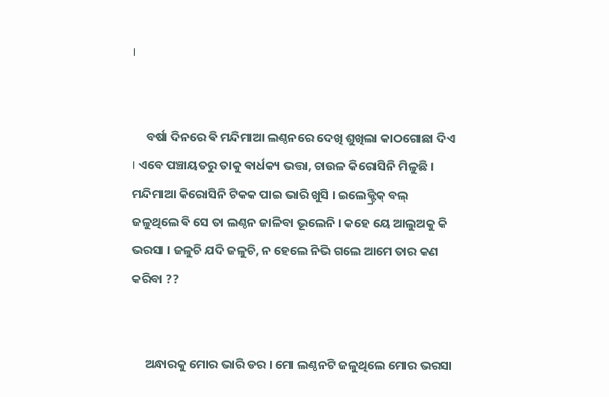।


     ବର୍ଷା ଦିନରେ ଵି ମନ୍ଦିମାଆ ଲଣ୍ଠନରେ ଦେଖି ଶୁଖିଲା କାଠଗୋଛା ଦିଏ । ଏବେ ପଞ୍ଚାୟତରୁ ତାକୁ ଵାର୍ଧକ୍ୟ ଭତ୍ତା, ଚାଉଳ କିରୋସିନି ମିଳୁଛି । ମନ୍ଦିମାଆ କିରୋସିନି ଟିକକ ପାଇ ଭାରି ଖୁସି । ଇଲେକ୍ଟ୍ରିକ୍ ବଲ୍ ଜଳୁଥିଲେ ଵି ସେ ତା ଲଣ୍ଠନ ଜାଳିବା ଭୂଲେନି । କହେ ୟେ ଆଲୁଅକୁ କି ଭରସା । ଜଳୁଚି ଯଦି ଜଳୁଚି, ନ ହେଲେ ନିଭି ଗଲେ ଆମେ ତାର କଣ କରିବା ??


     ଅନ୍ଧାରକୁ ମୋର ଭାରି ଡର । ମୋ ଲଣ୍ଠନଟି ଜଳୁଥିଲେ ମୋର ଭରସା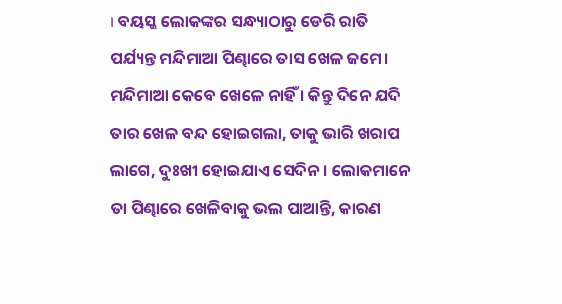। ବୟସ୍କ ଲୋକଙ୍କର ସନ୍ଧ୍ୟାଠାରୁ ଡେରି ରାତି ପର୍ଯ୍ୟନ୍ତ ମନ୍ଦିମାଆ ପିଣ୍ଢାରେ ତାସ ଖେଳ ଜମେ। ମନ୍ଦିମାଆ କେବେ ଖେଳେ ନାହିଁ । କିନ୍ତୁ ଦିନେ ଯଦି ତାର ଖେଳ ବନ୍ଦ ହୋଇଗଲା, ତାକୁ ଭାରି ଖରାପ ଲାଗେ, ଦୁଃଖୀ ହୋଇଯାଏ ସେଦିନ । ଲୋକମାନେ ତା ପିଣ୍ଢାରେ ଖେଳିବାକୁ ଭଲ ପାଆନ୍ତି, କାରଣ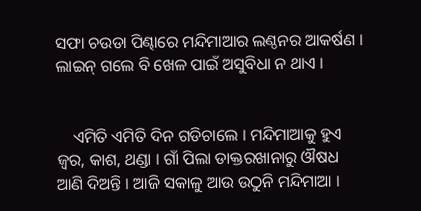ସଫା ଚଉଡା ପିଣ୍ଢାରେ ମନ୍ଦିମାଆର ଲଣ୍ଠନର ଆକର୍ଷଣ । ଲାଇନ୍ ଗଲେ ବି ଖେଳ ପାଇଁ ଅସୁବିଧା ନ ଥାଏ ।


    ଏମିତି ଏମିତି ଦିନ ଗଡିଚାଲେ । ମନ୍ଦିମାଆକୁ ହୁଏ ଜ୍ଵର, କାଶ, ଥଣ୍ଡା । ଗାଁ ପିଲା ଡାକ୍ତରଖାନାରୁ ଔଷଧ ଆଣି ଦିଅନ୍ତି । ଆଜି ସକାଳୁ ଆଉ ଉଠୁନି ମନ୍ଦିମାଆ ।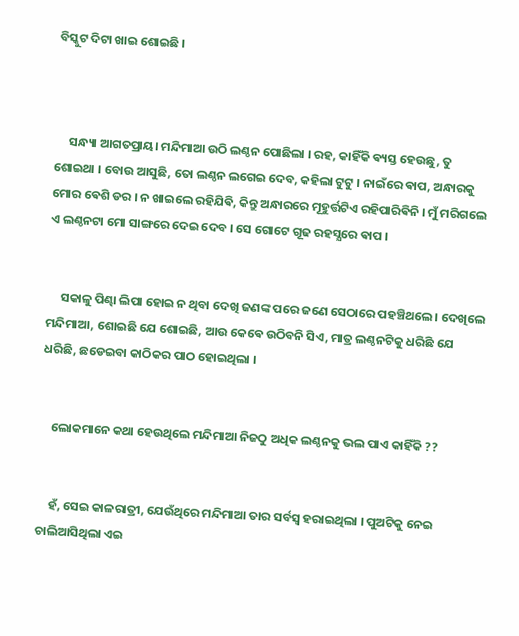ବିସ୍କୁଟ ଦିଟା ଖାଇ ଶୋଇଛି ।



     ସନ୍ଧ୍ୟା ଆଗତପ୍ରାୟ। ମନ୍ଦିମାଆ ଉଠି ଲଣ୍ଠନ ପୋଛିଲା । ରହ, କାହିଁକି ଵ୍ୟସ୍ତ ହେଉଛୁ, ତୁ ଶୋଇଥା । ବୋଉ ଆସୁଛି, ତୋ ଲଣ୍ଠନ ଲଗେଇ ଦେବ, କହିଲା ଟୁଟୁ । ନାଇଁରେ ଵାପ, ଅନ୍ଧାରକୁ ମୋର ଵେଶି ଡର । ନ ଖାଇଲେ ରହିଯିଵି, କିନ୍ତୁ ଅନ୍ଧାରରେ ମୂହୁର୍ତ୍ତଟିଏ ରହିପାରିଵିନି । ମୁଁ ମରିଗଲେ ଏ ଲଣ୍ଠନଟା ମୋ ସାଙ୍ଗରେ ଦେଇ ଦେବ । ସେ ଗୋଟେ ଗୂଢ ରହସ୍ଯରେ ଵାପ ।


     ସକାଳୁ ପିଣ୍ଢା ଲିପା ହୋଇ ନ ଥିବା ଦେଖି ଜଣଙ୍କ ପରେ ଜଣେ ସେଠାରେ ପହଞ୍ଚିଥଲେ । ଦେଖିଲେ ମନ୍ଦିମାଆ, ଶୋଇଛି ଯେ ଶୋଇଛି, ଆଉ କେଵେ ଉଠିବନି ସିଏ, ମାତ୍ର ଲଣ୍ଠନଟିକୁ ଧରିଛି ଯେ ଧରିଛି, ଛଡେଇବା କାଠିକର ପାଠ ହୋଇଥିଲା ।


    ଲୋକମାନେ କଥା ହେଉଥିଲେ ମନ୍ଦିମାଆ ନିଜଠୁ ଅଧିକ ଲଣ୍ଠନକୁ ଭଲ ପାଏ କାହିଁକି ??


    ହଁ, ସେଇ କାଳରାତ୍ରୀ, ଯେଉଁଥିରେ ମନ୍ଦିମାଆ ତାର ସର୍ବସ୍ବ ହରାଇଥିଲା । ପୁଅଟିକୁ ନେଇ ଚାଲିଆସିଥିଲା ଏଇ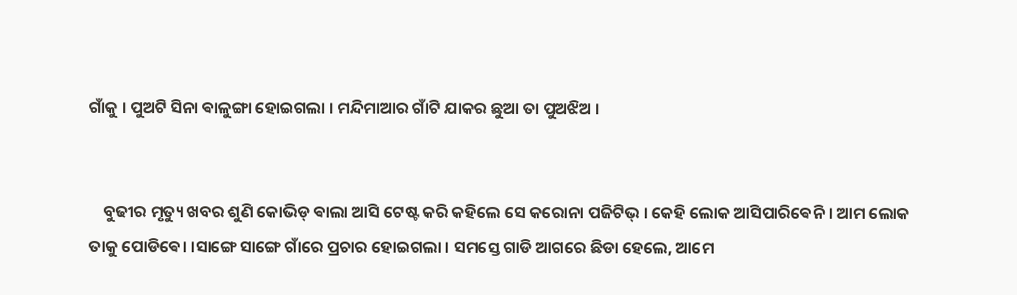ଗାଁକୁ । ପୁଅଟି ସିନା ଵାଳୁଙ୍ଗା ହୋଇଗଲା । ମନ୍ଦିମାଆର ଗାଁଟି ଯାକର ଛୁଆ ତା ପୁଅଝିଅ ।


    ବୁଢୀର ମୃତ୍ୟୁ ଖବର ଶୁଣି କୋଭିଡ୍ ଵାଲା ଆସି ଟେଷ୍ଟ କରି କହିଲେ ସେ କରୋନା ପଜିଟିଭ୍ । କେହି ଲୋକ ଆସିପାରିଵେନି । ଆମ ଲୋକ ତାକୁ ପୋଡିଵେ। ।ସାଙ୍ଗେ ସାଙ୍ଗେ ଗାଁରେ ପ୍ରଚାର ହୋଇଗଲା । ସମସ୍ତେ ଗାଡି ଆଗରେ ଛିଡା ହେଲେ, ଆମେ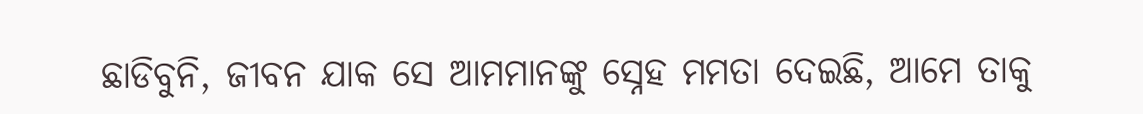ଛାଡିବୁନି, ଜୀବନ ଯାକ ସେ ଆମମାନଙ୍କୁ ସ୍ନେହ ମମତା ଦେଇଛି, ଆମେ ତାକୁ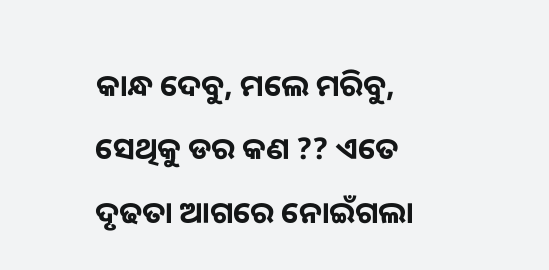କାନ୍ଧ ଦେବୁ, ମଲେ ମରିବୁ, ସେଥିକୁ ଡର କଣ ?? ଏତେ ଦୃଢତା ଆଗରେ ନୋଇଁଗଲା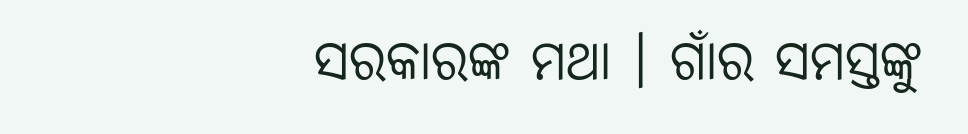ସରକାରଙ୍କ ମଥା । ଗାଁର ସମସ୍ତଙ୍କୁ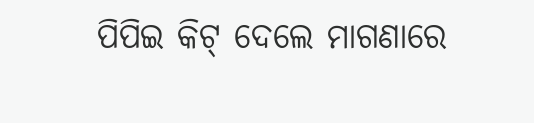ପିପିଇ କିଟ୍ ଦେଲେ ମାଗଣାରେ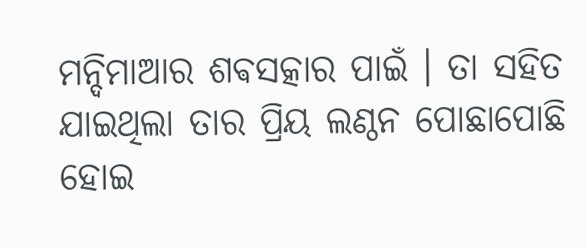ମନ୍ଦିମାଆର ଶଵସତ୍କାର ପାଇଁ । ତା ସହିତ ଯାଇଥିଲା ତାର ପ୍ରିୟ ଲଣ୍ଠନ ପୋଛାପୋଛି ହୋଇ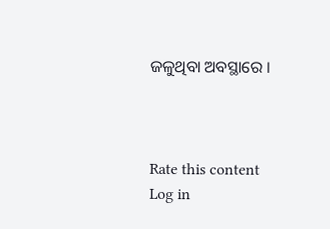ଜଳୁଥିବା ଅବସ୍ଥାରେ ।



Rate this content
Log in